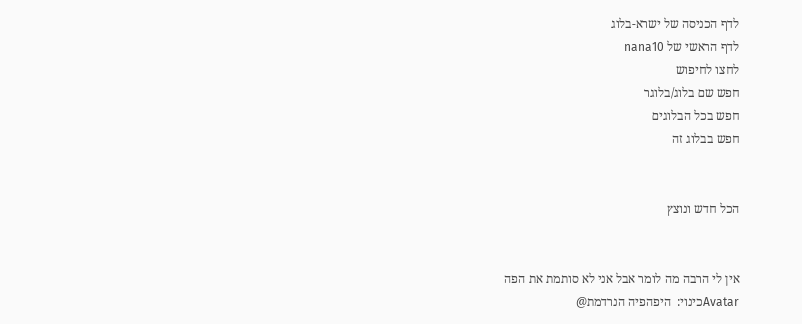לדף הכניסה של ישרא-בלוג
לדף הראשי של nana10
לחצו לחיפוש
חפש שם בלוג/בלוגר
חפש בכל הבלוגים
חפש בבלוג זה


הכל חדש ונוצץ


אין לי הרבה מה לומר אבל אני לא סותמת את הפה
Avatarכינוי:  היפהפיה הנרדמת@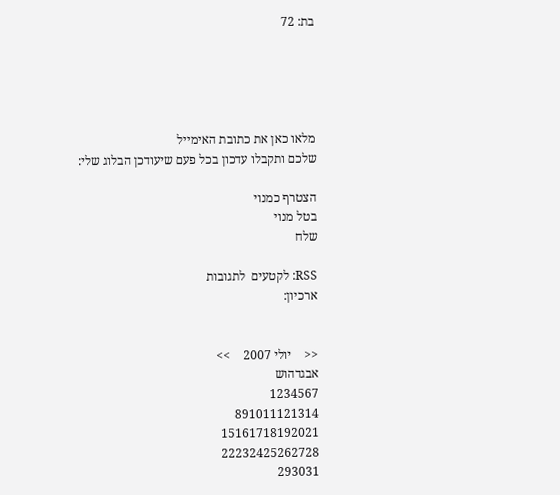בת: 72





מלאו כאן את כתובת האימייל
שלכם ותקבלו עדכון בכל פעם שיעודכן הבלוג שלי:

הצטרף כמנוי
בטל מנוי
שלח

RSS: לקטעים  לתגובות
ארכיון:


<<    יולי 2007    >>
אבגדהוש
1234567
891011121314
15161718192021
22232425262728
293031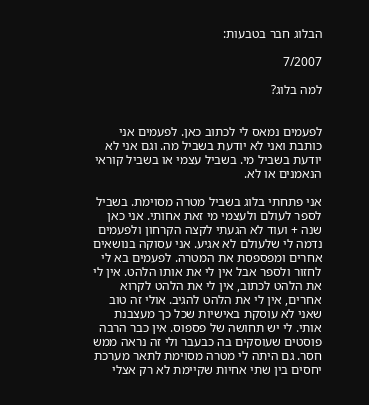הבלוג חבר בטבעות:

7/2007

למה בלוג?


לפעמים נמאס לי לכתוב כאן. לפעמים אני כותבת ואני לא יודעת בשביל מה. וגם אני לא יודעת בשביל מי. בשביל עצמי או בשביל קוראי הנאמנים או לא.

אני פתחתי בלוג בשביל מטרה מסוימת. בשביל לספר לעולם ולעצמי מי זאת אחותי. אני כאן שנה + ועוד לא הגעתי לקצה הקרחון ולפעמים נדמה לי שלעולם לא אגיע. אני עסוקה בנושאים אחרים ומפספסת את המטרה. לפעמים בא לי לחזור ולספר אבל אין לי את אותו הלהט. אין לי את הלהט לכתוב, אין לי את הלהט לקרוא אחרים, אין לי את הלהט להגיב. אולי זה טוב שאני לא עוסקת באישיות שכל כך מעצבנת אותי. לי יש תחושה של פספוס. אין כבר הרבה פוסטים שעוסקים בה כבעבר ולי זה נראה ממש חסר. גם היתה לי מטרה מסוימת לתאר מערכת יחסים בין שתי אחיות שקיימת לא רק אצלי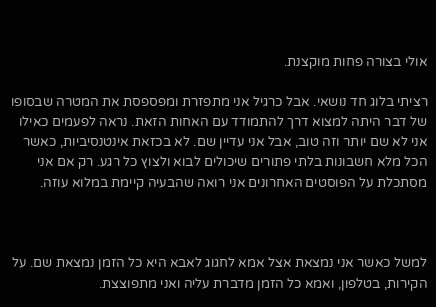אולי בצורה פחות מוקצנת.

רציתי בלוג חד נושאי. אבל כרגיל אני מתפזרת ומפספסת את המטרה שבסופו של דבר היתה למצוא דרך להתמודד עם האחות הזאת. נראה לפעמים כאילו אני לא שם יותר וזה טוב, אבל אני עדיין שם. לא בכזאת אינטנסיביות, כאשר הכל מלא חשבונות בלתי פתורים שיכולים לבוא ולצוץ כל רגע. רק אם אני מסתכלת על הפוסטים האחרונים אני רואה שהבעיה קיימת במלוא עוזה.



למשל כאשר אני נמצאת אצל אמא לחגוג לאבא היא כל הזמן נמצאת שם. על הקירות, בטלפון, ואמא כל הזמן מדברת עליה ואני מתפוצצת.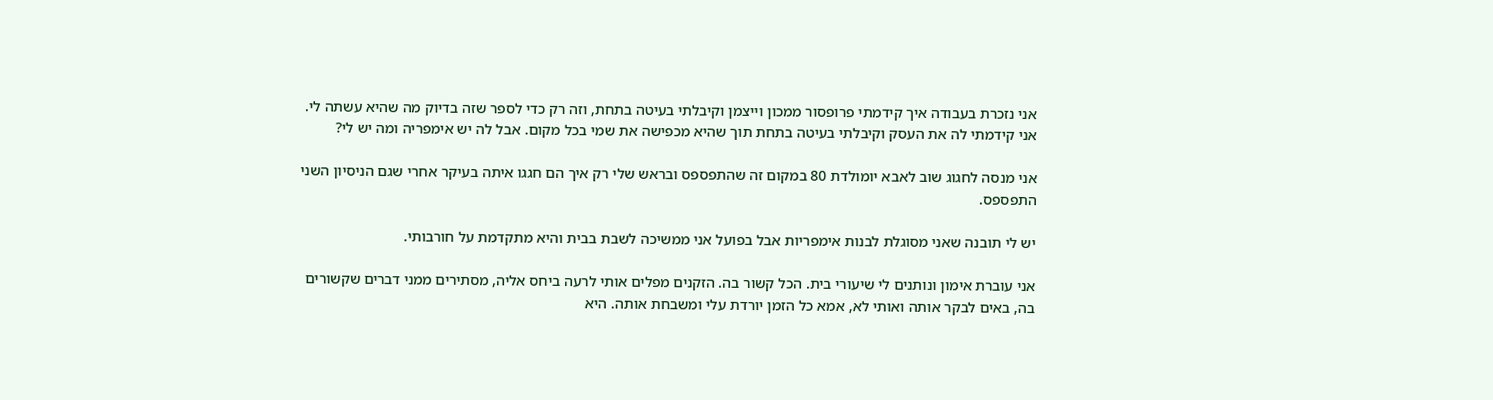אני נזכרת בעבודה איך קידמתי פרופסור ממכון וייצמן וקיבלתי בעיטה בתחת, וזה רק כדי לספר שזה בדיוק מה שהיא עשתה לי. אני קידמתי לה את העסק וקיבלתי בעיטה בתחת תוך שהיא מכפישה את שמי בכל מקום. אבל לה יש אימפריה ומה יש לי?

אני מנסה לחגוג שוב לאבא יומולדת 80 במקום זה שהתפספס ובראש שלי רק איך הם חגגו איתה בעיקר אחרי שגם הניסיון השני התפספס.

יש לי תובנה שאני מסוגלת לבנות אימפריות אבל בפועל אני ממשיכה לשבת בבית והיא מתקדמת על חורבותי.

אני עוברת אימון ונותנים לי שיעורי בית. הכל קשור בה. הזקנים מפלים אותי לרעה ביחס אליה, מסתירים ממני דברים שקשורים בה, באים לבקר אותה ואותי לא, אמא כל הזמן יורדת עלי ומשבחת אותה. היא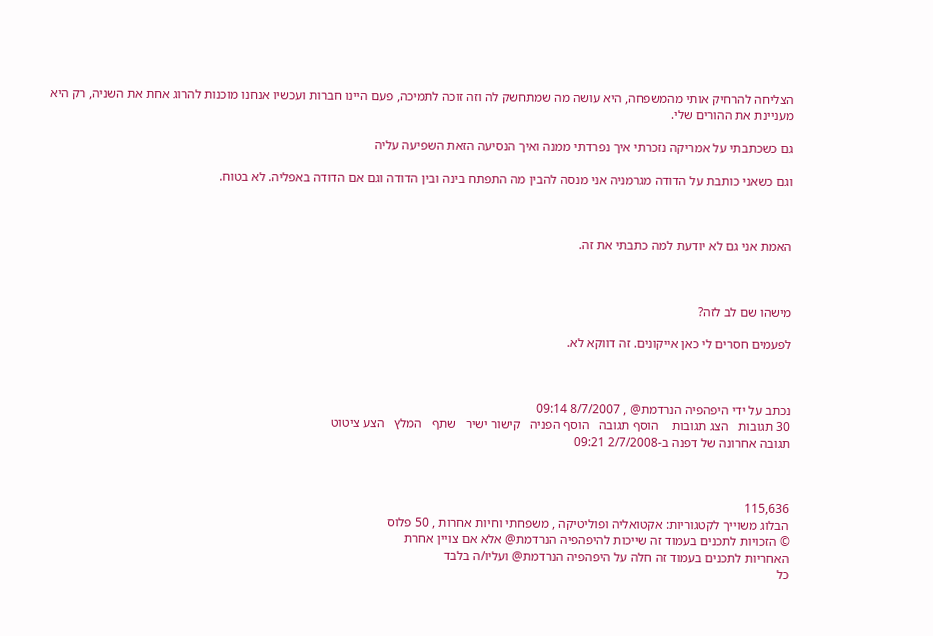הצליחה להרחיק אותי מהמשפחה, היא עושה מה שמתחשק לה וזה זוכה לתמיכה, פעם היינו חברות ועכשיו אנחנו מוכנות להרוג אחת את השניה, רק היא מעניינת את ההורים שלי.

גם כשכתבתי על אמריקה נזכרתי איך נפרדתי ממנה ואיך הנסיעה הזאת השפיעה עליה

וגם כשאני כותבת על הדודה מגרמניה אני מנסה להבין מה התפתח בינה ובין הדודה וגם אם הדודה באפליה. לא בטוח.



האמת אני גם לא יודעת למה כתבתי את זה.



מישהו שם לב לזה?

לפעמים חסרים לי כאן אייקונים. זה דווקא לא.



נכתב על ידי היפהפיה הנרדמת@ , 8/7/2007 09:14
30 תגובות   הצג תגובות    הוסף תגובה   הוסף הפניה   קישור ישיר   שתף   המלץ   הצע ציטוט
תגובה אחרונה של דפנה ב-2/7/2008 09:21



115,636
הבלוג משוייך לקטגוריות: אקטואליה ופוליטיקה , משפחתי וחיות אחרות , 50 פלוס
© הזכויות לתכנים בעמוד זה שייכות להיפהפיה הנרדמת@ אלא אם צויין אחרת
האחריות לתכנים בעמוד זה חלה על היפהפיה הנרדמת@ ועליו/ה בלבד
כל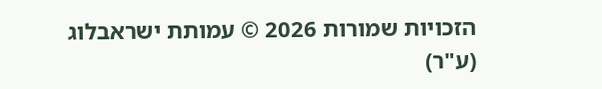הזכויות שמורות 2026 © עמותת ישראבלוג (ע"ר)